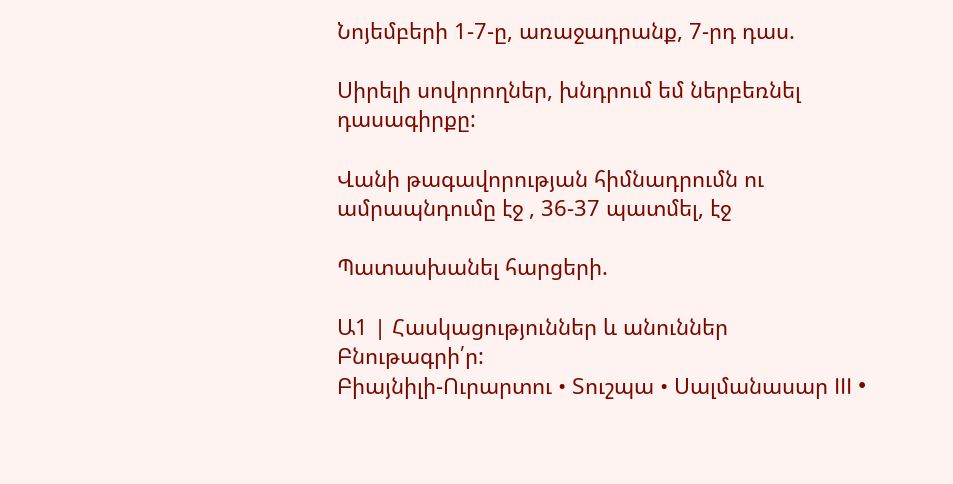Նոյեմբերի 1-7-ը, առաջադրանք, 7-րդ դաս.

Սիրելի սովորողներ, խնդրում եմ ներբեռնել դասագիրքը:

Վանի թագավորության հիմնադրումն ու ամրապնդումը էջ , 36-37 պատմել, էջ

Պատասխանել հարցերի.

Ա1 | Հասկացություններ և անուններ
Բնութագրի՛ր:
Բիայնիլի-Ուրարտու • Տուշպա • Սալմանասար III •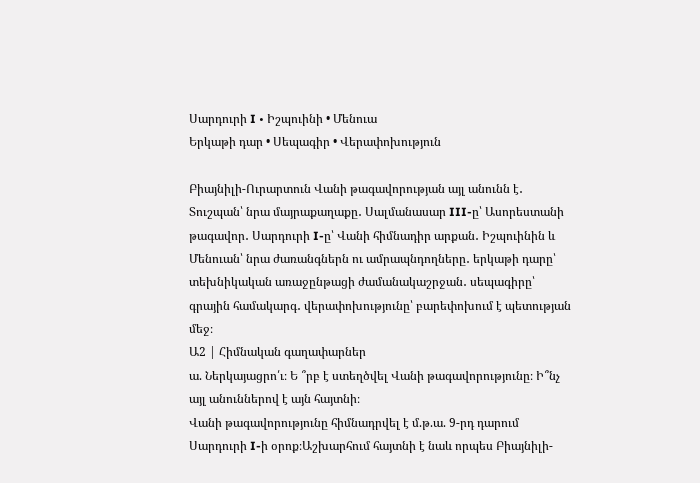Սարդուրի I • Իշպուինի • Մենուա
Երկաթի դար • Սեպագիր • Վերափոխություն

Բիայնիլի-Ուրարտուն Վանի թագավորության այլ անունն է․ Տուշպան՝ նրա մայրաքաղաքը․ Սալմանասար III-ը՝ Ասորեստանի թագավոր․ Սարդուրի I-ը՝ Վանի հիմնադիր արքան․ Իշպուինին և Մենուան՝ նրա ժառանգներն ու ամրապնդողները․ երկաթի դարը՝ տեխնիկական առաջընթացի ժամանակաշրջան․ սեպագիրը՝ գրային համակարգ․ վերափոխությունը՝ բարեփոխում է պետության մեջ։
Ա2 | Հիմնական գաղափարներ
ա. Ներկայացրո՛ւ։ Ե ՞րբ է ստեղծվել Վանի թագավորությունը։ Ի՞նչ այլ անուններով է այն հայտնի։
Վանի թագավորությունը հիմնադրվել է մ.թ.ա. 9-րդ դարում Սարդուրի I-ի օրոք։Աշխարհում հայտնի է նաև որպես Բիայնիլի-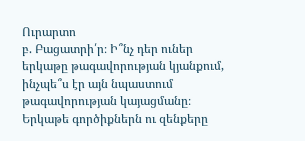Ուրարտո
բ. Բացատրի՛ր։ Ի՞նչ դեր ուներ երկաթը թագավորության կյանքում, ինչպե՞ս էր այն նպաստում
թագավորության կայացմանը։
Երկաթե գործիքներն ու զենքերը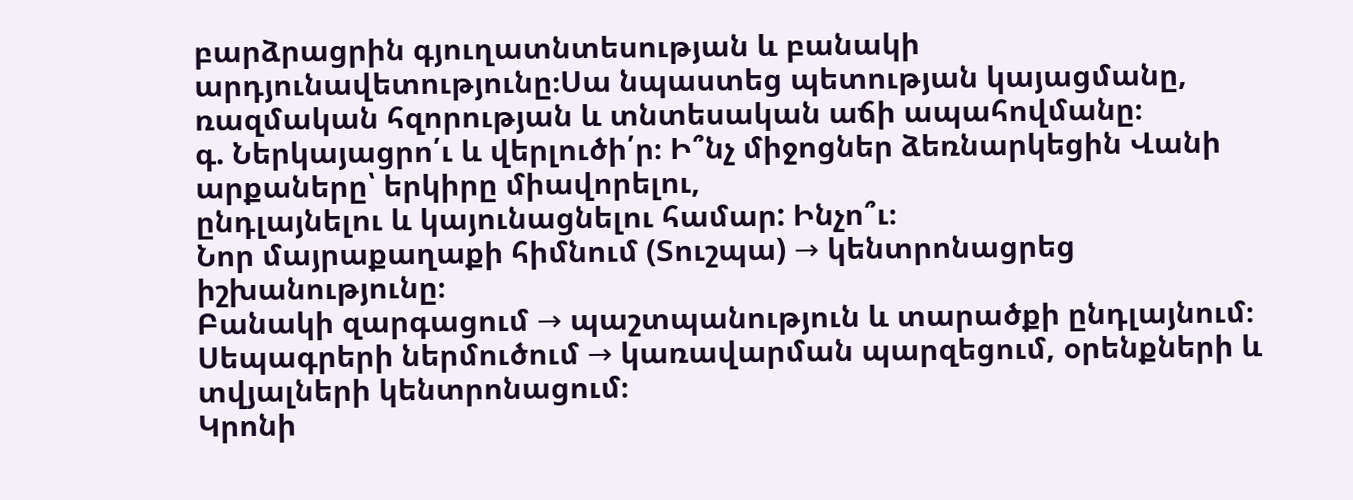բարձրացրին գյուղատնտեսության և բանակի արդյունավետությունը։Սա նպաստեց պետության կայացմանը, ռազմական հզորության և տնտեսական աճի ապահովմանը։
գ. Ներկայացրո՛ւ և վերլուծի՛ր։ Ի՞նչ միջոցներ ձեռնարկեցին Վանի արքաները՝ երկիրը միավորելու,
ընդլայնելու և կայունացնելու համար: Ինչո՞ւ։
Նոր մայրաքաղաքի հիմնում (Տուշպա) → կենտրոնացրեց իշխանությունը։
Բանակի զարգացում → պաշտպանություն և տարածքի ընդլայնում։
Սեպագրերի ներմուծում → կառավարման պարզեցում, օրենքների և տվյալների կենտրոնացում։
Կրոնի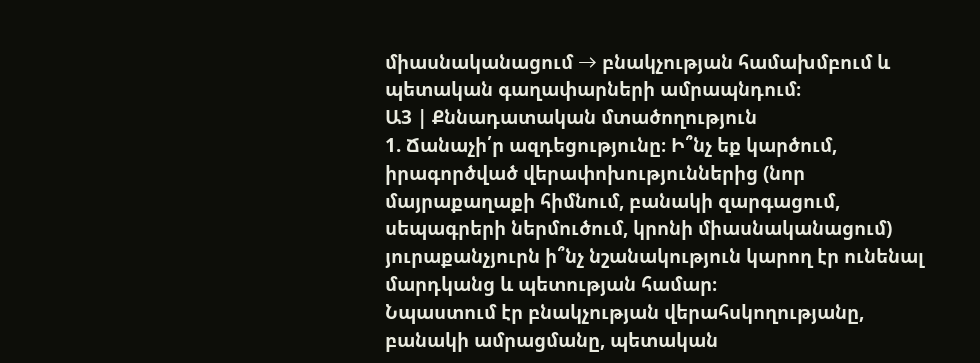միասնականացում → բնակչության համախմբում և պետական գաղափարների ամրապնդում։
Ա3 | Քննադատական մտածողություն
1. Ճանաչի՛ր ազդեցությունը։ Ի՞նչ եք կարծում, իրագործված վերափոխություններից (նոր
մայրաքաղաքի հիմնում, բանակի զարգացում, սեպագրերի ներմուծում, կրոնի միասնականացում)
յուրաքանչյուրն ի՞նչ նշանակություն կարող էր ունենալ մարդկանց և պետության համար։
Նպաստում էր բնակչության վերահսկողությանը, բանակի ամրացմանը, պետական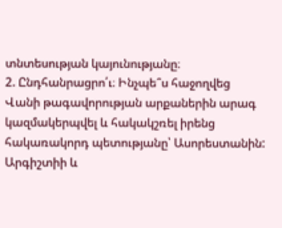տնտեսության կայունությանը։
2. Ընդհանրացրո՛ւ։ Ինչպե՞ս հաջողվեց Վանի թագավորության արքաներին արագ
կազմակերպվել և հակակշռել իրենց հակառակորդ պետությանը՝ Ասորեստանին:
Արգիշտիի և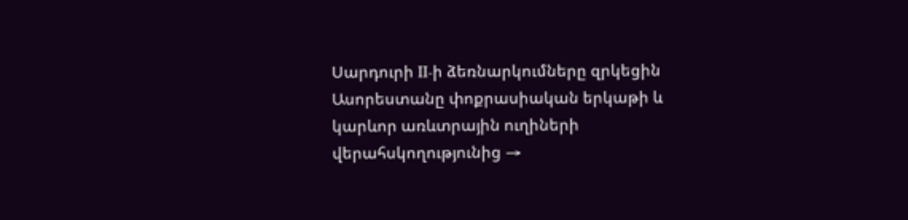Սարդուրի II-ի ձեռնարկումները զրկեցին Ասորեստանը փոքրասիական երկաթի և կարևոր առևտրային ուղիների վերահսկողությունից →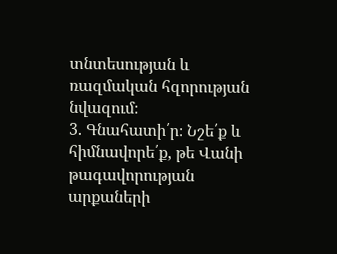տնտեսության և ռազմական հզորության նվազում։
3. Գնահատի՛ր։ Նշե՛ք և հիմնավորե՛ք, թե Վանի թագավորության արքաների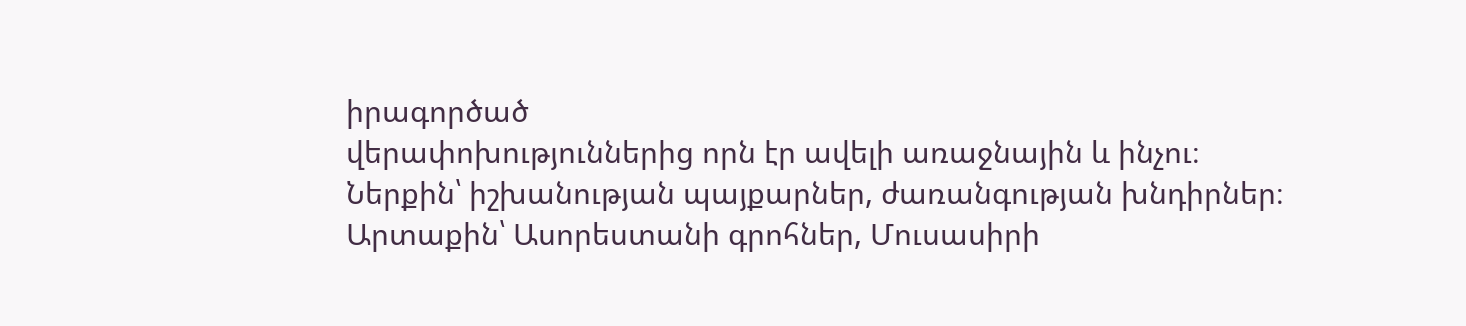իրագործած
վերափոխություններից որն էր ավելի առաջնային և ինչու։
Ներքին՝ իշխանության պայքարներ, ժառանգության խնդիրներ։
Արտաքին՝ Ասորեստանի գրոհներ, Մուսասիրի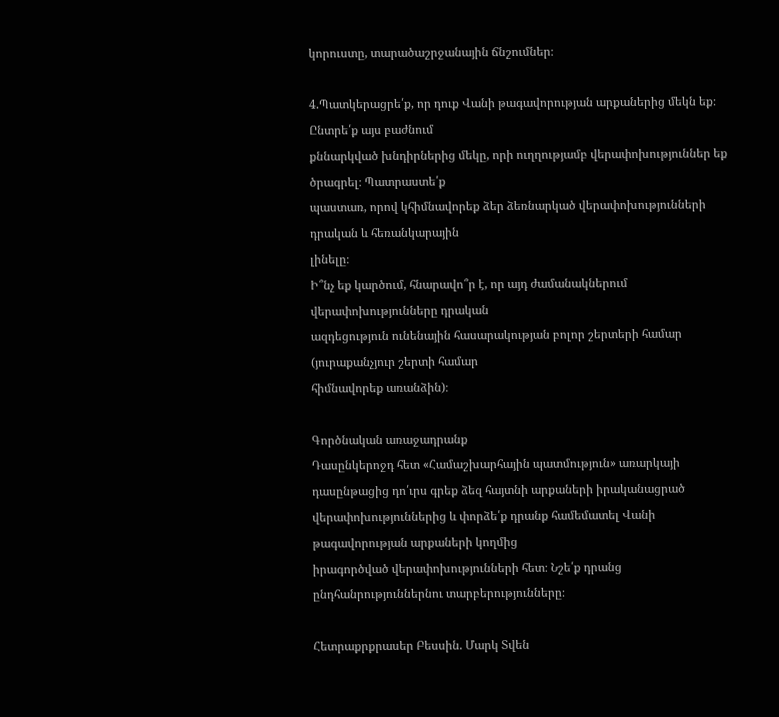կորուստը, տարածաշրջանային ճնշումներ։

4.Պատկերացրե՛ք, որ դուք Վանի թագավորության արքաներից մեկն եք։ Ընտրե՛ք այս բաժնում
քննարկված խնդիրներից մեկը, որի ուղղությամբ վերափոխություններ եք ծրագրել։ Պատրաստե՛ք
պաստառ, որով կհիմնավորեք ձեր ձեռնարկած վերափոխությունների դրական և հեռանկարային
լինելը։
Ի՞նչ եք կարծում, հնարավո՞ր է, որ այդ ժամանակներում վերափոխությունները դրական
ազդեցություն ունենային հասարակության բոլոր շերտերի համար (յուրաքանչյուր շերտի համար
հիմնավորեք առանձին)։

Գործնական առաջադրանք
Դասընկերոջդ հետ «Համաշխարհային պատմություն» առարկայի դասընթացից դո՛ւրս գրեք ձեզ հայտնի արքաների իրականացրած վերափոխություններից և փորձե՛ք դրանք համեմատել Վանի թագավորության արքաների կողմից
իրագործված վերափոխությունների հետ։ Նշե՛ք դրանց ընդհանրություններնու տարբերությունները։

Հետրաքրքրասեր Բեսսին. Մարկ Տվեն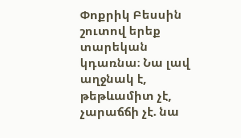Փոքրիկ Բեսսին շուտով երեք տարեկան կդառնա։ Նա լավ աղջնակ է, թեթևամիտ չէ, չարաճճի չէ. նա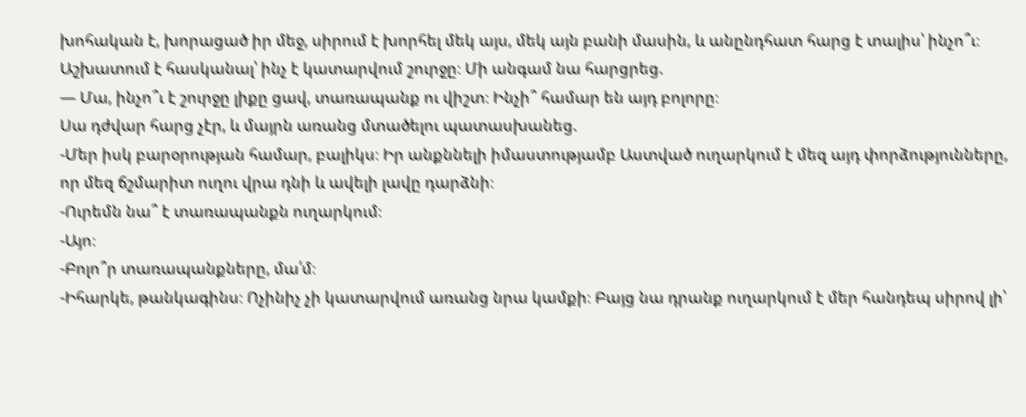խոհական է, խորացած իր մեջ, սիրում է խորհել մեկ այս, մեկ այն բանի մասին, և անընդհատ հարց է տալիս՝ ինչո՞ւ։ Աշխատում է հասկանալ՝ ինչ է կատարվում շուրջը։ Մի անգամ նա հարցրեց.
— Մա, ինչո՞ւ է շուրջը լիքը ցավ, տառապանք ու վիշտ։ Ինչի՞ համար են այդ բոլորը։
Սա դժվար հարց չէր, և մայրն առանց մտածելու պատասխանեց.
-Մեր իսկ բարօրության համար, բալիկս։ Իր անքննելի իմաստությամբ Աստված ուղարկում է մեզ այդ փորձությունները, որ մեզ ճշմարիտ ուղու վրա դնի և ավելի լավը դարձնի։
-Ուրեմն նա՞ է տառապանքն ուղարկում։
-Այո։
-Բոլո՞ր տառապանքները, մա՛մ։
-Իհարկե, թանկագինս։ Ոչինիչ չի կատարվում առանց նրա կամքի։ Բայց նա դրանք ուղարկում է մեր հանդեպ սիրով լի՝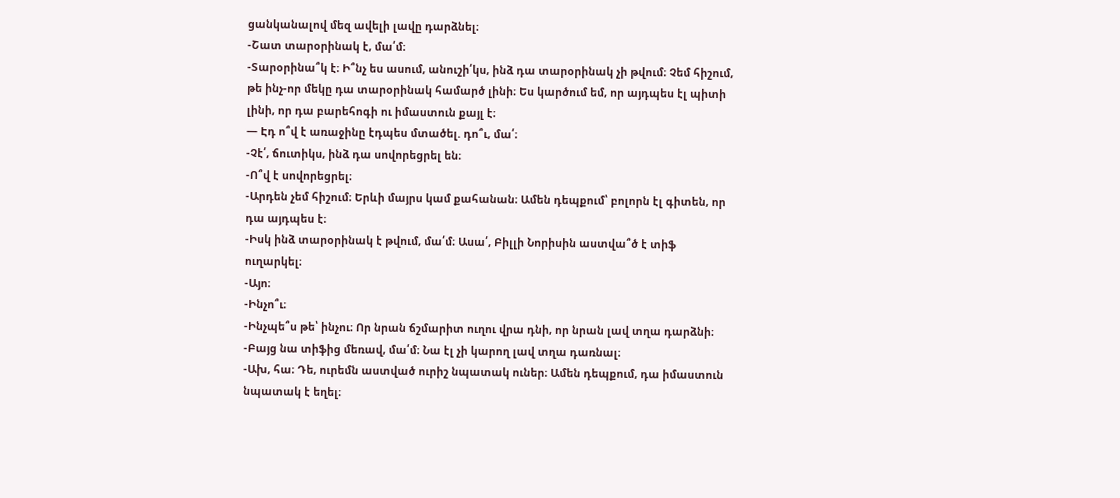ցանկանալով մեզ ավելի լավը դարձնել։
-Շատ տարօրինակ է, մա՛մ։
-Տարօրինա՞կ է։ Ի՞նչ ես ասում, անուշի՛կս, ինձ դա տարօրինակ չի թվում։ Չեմ հիշում, թե ինչ-որ մեկը դա տարօրինակ համարծ լինի։ Ես կարծում եմ, որ այդպես էլ պիտի լինի, որ դա բարեհոգի ու իմաստուն քայլ է։
— Էդ ո՞վ է առաջինը էդպես մտածել. դո՞ւ, մա՛։
-Չէ՛, ճուտիկս, ինձ դա սովորեցրել են։
-Ո՞վ է սովորեցրել։
-Արդեն չեմ հիշում։ Երևի մայրս կամ քահանան։ Ամեն դեպքում՝ բոլորն էլ գիտեն, որ դա այդպես է։
-Իսկ ինձ տարօրինակ է թվում, մա՛մ։ Ասա՛, Բիլլի Նորիսին աստվա՞ծ է տիֆ ուղարկել։
-Այո։
-Ինչո՞ւ։
-Ինչպե՞ս թե՝ ինչու։ Որ նրան ճշմարիտ ուղու վրա դնի, որ նրան լավ տղա դարձնի։
-Բայց նա տիֆից մեռավ, մա՛մ։ Նա էլ չի կարող լավ տղա դառնալ։
-Ախ, հա։ Դե, ուրեմն աստված ուրիշ նպատակ ուներ։ Ամեն դեպքում, դա իմաստուն նպատակ է եղել։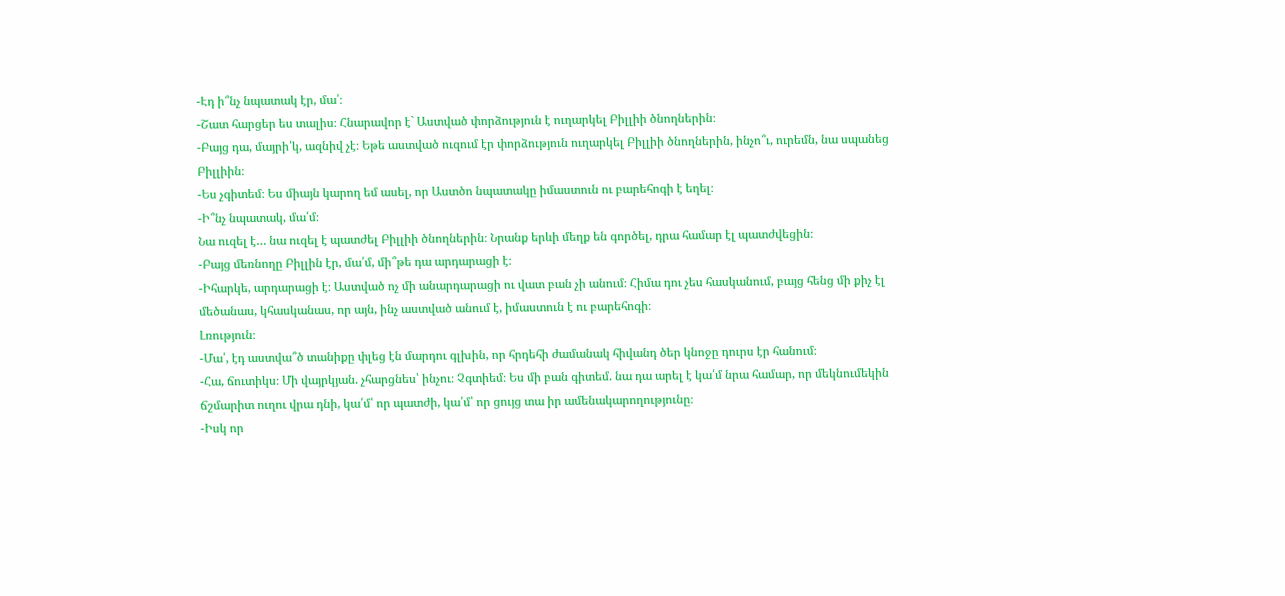-Էդ ի՞նչ նպատակ էր, մա՛։
-Շատ հարցեր ես տալիս։ Հնարավոր է` Աստված փորձություն է ուղարկել Բիլլիի ծնողներին։
-Բայց դա, մայրի՛կ, ազնիվ չէ։ Եթե աստված ուզում էր փորձություն ուղարկել Բիլլիի ծնողներին, ինչո՞ւ, ուրեմն, նա սպանեց Բիլլիին։
-Ես չգիտեմ։ Ես միայն կարող եմ ասել, որ Աստծո նպատակը իմաստուն ու բարեհոգի է եղել։
-Ի՞նչ նպատակ, մա՛մ։
Նա ուզել է… նա ուզել է պատժել Բիլլիի ծնողներին։ Նրանք երևի մեղք են գործել, դրա համար էլ պատժվեցին։
-Բայց մեռնողը Բիլլին էր, մա՛մ, մի՞թե դա արդարացի է։
-Իհարկե, արդարացի է։ Աստված ոչ մի անարդարացի ու վատ բան չի անում։ Հիմա դու չես հասկանում, բայց հենց մի քիչ էլ մեծանաս, կհասկանաս, որ այն, ինչ աստված անում է, իմաստուն է ու բարեհոգի։
Լռություն։
-Մա՛, էդ աստվա՞ծ տանիքը փլեց էն մարդու գլխին, որ հրդեհի ժամանակ հիվանդ ծեր կնոջը դուրս էր հանում։
-Հա, ճուտիկս։ Մի վայրկյան. չհարցնես՝ ինչու։ Չգտիեմ։ Ես մի բան գիտեմ. նա դա արել է կա՛մ նրա համար, որ մեկնումեկին ճշմարիտ ուղու վրա դնի, կա՛մ՝ որ պատժի, կա՛մ՝ որ ցույց տա իր ամենակարողությունը։
-Իսկ որ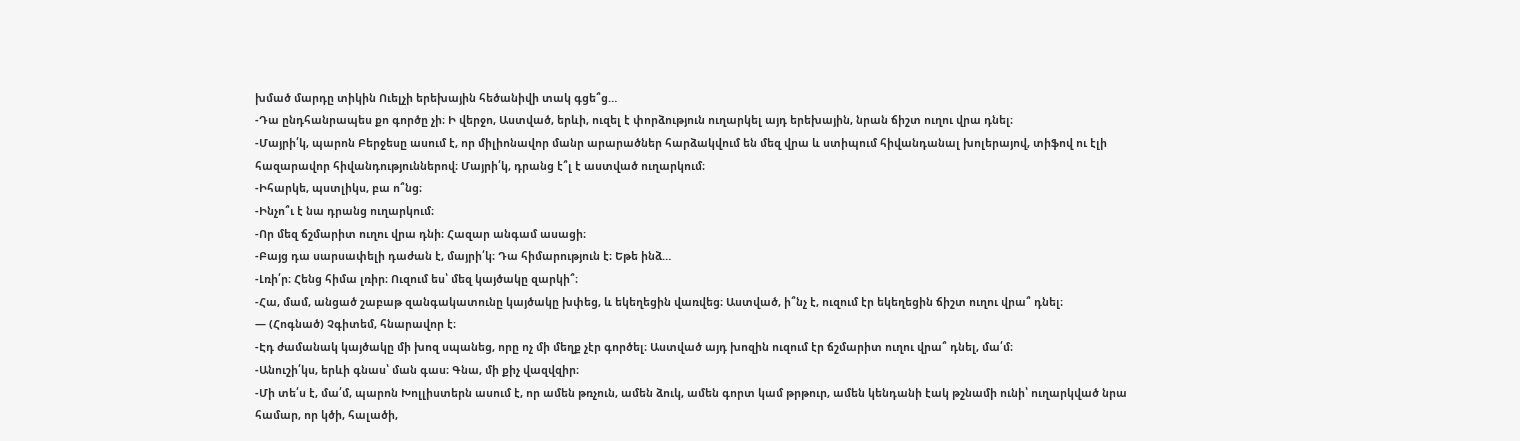խմած մարդը տիկին Ուելչի երեխային հեծանիվի տակ գցե՞ց…
-Դա ընդհանրապես քո գործը չի։ Ի վերջո, Աստված, երևի, ուզել է փորձություն ուղարկել այդ երեխային, նրան ճիշտ ուղու վրա դնել։
-Մայրի՛կ, պարոն Բերջեսը ասում է, որ միլիոնավոր մանր արարածներ հարձակվում են մեզ վրա և ստիպում հիվանդանալ խոլերայով, տիֆով ու էլի հազարավոր հիվանդություններով։ Մայրի՛կ, դրանց է՞լ է աստված ուղարկում։
-Իհարկե, պստլիկս, բա ո՞նց։
-Ինչո՞ւ է նա դրանց ուղարկում։
-Որ մեզ ճշմարիտ ուղու վրա դնի։ Հազար անգամ ասացի։
-Բայց դա սարսափելի դաժան է, մայրի՛կ։ Դա հիմարություն է։ Եթե ինձ…
-Լռի՛ր։ Հենց հիմա լռիր։ Ուզում ես՝ մեզ կայծակը զարկի՞։
-Հա, մամ, անցած շաբաթ զանգակատունը կայծակը խփեց, և եկեղեցին վառվեց։ Աստված, ի՞նչ է, ուզում էր եկեղեցին ճիշտ ուղու վրա՞ դնել։
— (Հոգնած) Չգիտեմ, հնարավոր է։
-Էդ ժամանակ կայծակը մի խոզ սպանեց, որը ոչ մի մեղք չէր գործել։ Աստված այդ խոզին ուզում էր ճշմարիտ ուղու վրա՞ դնել, մա՛մ։
-Անուշի՛կս, երևի գնաս՝ ման գաս։ Գնա, մի քիչ վազվզիր։
-Մի տե՛ս է, մա՛մ, պարոն Խոլլիստերն ասում է, որ ամեն թռչուն, ամեն ձուկ, ամեն գորտ կամ թրթուր, ամեն կենդանի էակ թշնամի ունի՝ ուղարկված նրա համար, որ կծի, հալածի,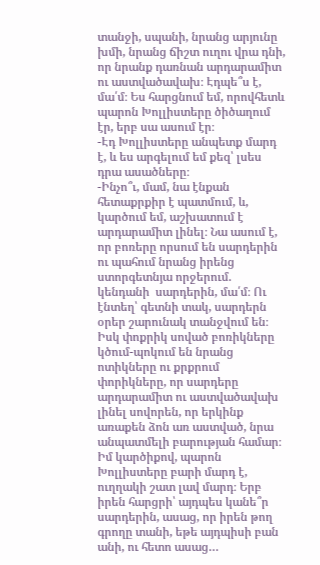տանջի, սպանի, նրանց արյունը խմի, նրանց ճիշտ ուղու վրա դնի, որ նրանք դառնան արդարամիտ ու աստվածավախ։ Էդպե՞ս է, մա՛մ։ Ես հարցնում եմ, որովհետև պարոն Խոլլիստերը ծիծաղում էր, երբ սա ասում էր։
-Էդ Խոլլիստերը անպետք մարդ է, և ես արգելում եմ քեզ՝ լսես դրա ասածները։
-Ինչո՞ւ, մամ, նա էնքան հետաքրքիր է պատմում, և, կարծում եմ, աշխատում է արդարամիտ լինել։ Նա ասում է, որ բոռերը որսում են սարդերին ու պահում նրանց իրենց ստորգետնյա որջերում. կենդանի  սարդերին, մա՛մ։ Ու էնտեղ՝ գետնի տակ, սարդերն օրեր շարունակ տանջվում են։ Իսկ փոքրիկ սոված բոռիկները կծում-պոկում են նրանց ոտիկները ու քրքրում փորիկները, որ սարդերը արդարամիտ ու աստվածավախ լինել սովորեն, որ երկինք առաքեն ձոն առ աստված, նրա անպատմելի բարության համար։ Իմ կարծիքով, պարոն Խոլլիստերը բարի մարդ է, ուղղակի շատ լավ մարդ։ Երբ իրեն հարցրի՝ այդպես կանե՞ր սարդերին, ասաց, որ իրեն թող գրողը տանի, եթե այդպիսի բան անի, ու հետո ասաց…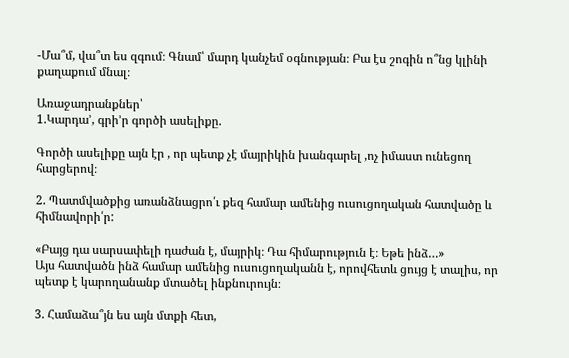-Մա՞մ, վա՞տ ես զգում։ Գնամ՝ մարդ կանչեմ օգնության։ Բա էս շոգին ո՞նց կլինի քաղաքում մնալ։

Առաջադրանքներ՝
1.Կարդա’, գրի’ր գործի ասելիքը.

Գործի ասելիքը այն էր , որ պետք չէ մայրիկին խանգարել ,ոչ իմաստ ունեցող հարցերով։

2. Պատմվածքից առանձնացրո՛ւ քեզ համար ամենից ուսուցողական հատվածը և հիմնավորի՛ր:

«Բայց դա սարսափելի դաժան է, մայրիկ։ Դա հիմարություն է։ Եթե ինձ…»
Այս հատվածն ինձ համար ամենից ուսուցողականն է, որովհետև ցույց է տալիս, որ պետք է կարողանանք մտածել ինքնուրույն։

3. Համաձա՞յն ես այն մտքի հետ,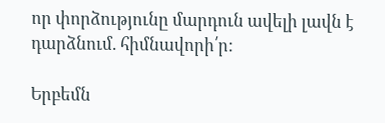որ փորձությունը մարդուն ավելի լավն է դարձնում. հիմնավորի՛ր:

Երբեմն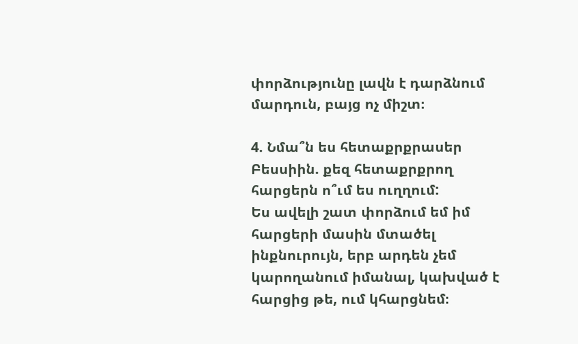փորձությունը լավն է դարձնում մարդուն, բայց ոչ միշտ։

4. Նմա՞ն ես հետաքրքրասեր Բեսսիին. քեզ հետաքրքրող հարցերն ո՞ւմ ես ուղղում:
Ես ավելի շատ փորձում եմ իմ հարցերի մասին մտածել ինքնուրույն, երբ արդեն չեմ կարողանում իմանալ, կախված է հարցից թե, ում կհարցնեմ։